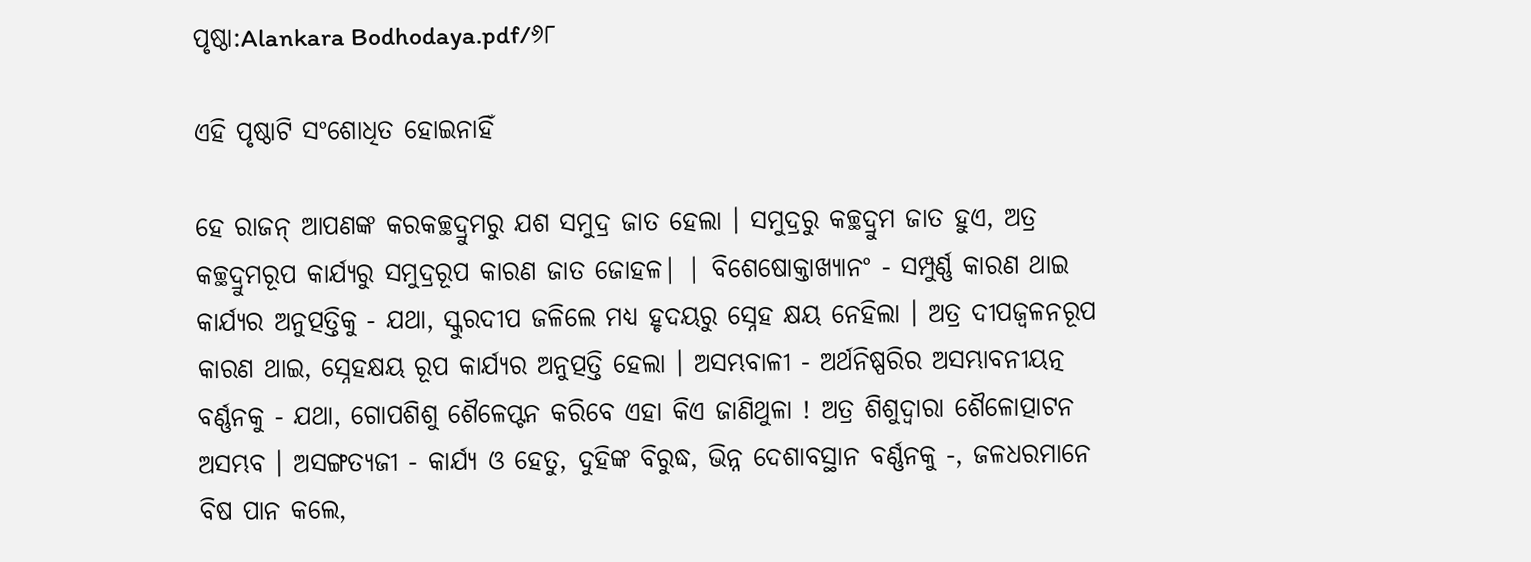ପୃଷ୍ଠା:Alankara Bodhodaya.pdf/୬୮

ଏହି ପୃଷ୍ଠାଟି ସଂଶୋଧିତ ହୋଇନାହିଁ

ହେ ରାଜନ୍ ଆପଣଙ୍କ କରକଚ୍ଛଦ୍ରୁମରୁ ଯଶ ସମୁଦ୍ର ଜାତ ହେଲା । ସମୁଦ୍ରରୁ କଚ୍ଛଦ୍ରୁମ ଜାତ ହୁଏ, ଅତ୍ର କଚ୍ଛଦ୍ରୁମରୂପ କାର୍ଯ୍ୟରୁ ସମୁଦ୍ରରୂପ କାରଣ ଜାତ ଜୋହଳ| | ବିଶେଷୋକ୍ତାଖ୍ଯାନଂ - ସମ୍ପୁର୍ଣ୍ଣ କାରଣ ଥାଇ କାର୍ଯ୍ୟର ଅନୁତ୍ପତ୍ତିକୁ - ଯଥା, ସ୍କୁରଦୀପ ଜଳିଲେ ମଧ୍ୟ ହୃଦୟରୁ ସ୍ନେହ କ୍ଷୟ ନେହିଲା । ଅତ୍ର ଦୀପଜ୍ବଳନରୂପ କାରଣ ଥାଇ, ସ୍ନେହକ୍ଷୟ ରୂପ କାର୍ଯ୍ୟର ଅନୁତ୍ପତ୍ତି ହେଲା । ଅସମ୍ଭବାଳୀ - ଅର୍ଥନିଷ୍ପରିର ଅସମ୍ଭାବନୀୟତ୍ନ ବର୍ଣ୍ଣନକୁ - ଯଥା, ଗୋପଶିଶୁ ଶୈଳେପ୍ଟନ କରିବେ ଏହା କିଏ ଜାଣିଥୁଳା ! ଅତ୍ର ଶିଶୁଦ୍ବାରା ଶୈଳୋତ୍ପାଟନ ଅସମ୍ଭବ । ଅସଙ୍ଗତ୍ଯଜୀ - କାର୍ଯ୍ୟ ଓ ହେତୁ, ଦୁହିଙ୍କ ବିରୁଦ୍ଧ, ଭିନ୍ନ ଦେଶାବସ୍ଥାନ ବର୍ଣ୍ଣନକୁ -, ଜଳଧରମାନେ ବିଷ ପାନ କଲେ,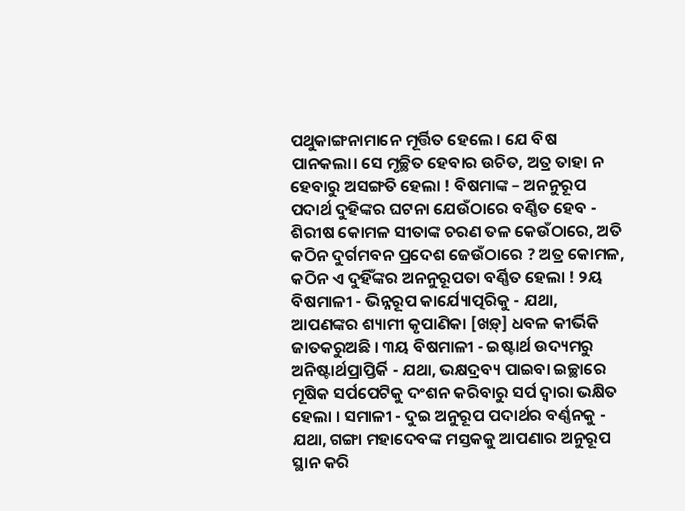ପଥୁକାଙ୍ଗନାମାନେ ମୂର୍ତ୍ତିତ ହେଲେ । ଯେ ବିଷ ପାନକଲା। ସେ ମୃଚ୍ଛିତ ହେବାର ଉଚିତ, ଅତ୍ର ତାହା ନ ହେବାରୁ ଅସଙ୍ଗତି ହେଲା ! ବିଷମାଙ୍କ – ଅନନୁରୂପ ପଦାର୍ଥ ଦୁହିଙ୍କର ଘଟନା ଯେଉଁଠାରେ ବର୍ଣ୍ଣିତ ହେବ - ଶିରୀଷ କୋମଳ ସୀତାଙ୍କ ଚରଣ ତଳ କେଉଁଠାରେ, ଅତି କଠିନ ଦୁର୍ଗମବନ ପ୍ରଦେଶ ଜେଉଁଠାରେ ? ଅତ୍ର କୋମଳ, କଠିନ ଏ ଦୁହିଁଙ୍କର ଅନନୁରୂପତା ବର୍ଣ୍ଣିତ ହେଲା ! ୨ୟ ବିଷମାଳୀ - ଭିନ୍ନରୂପ କାର୍ଯ୍ୟୋତ୍ପରିକୁ - ଯଥା, ଆପଣଙ୍କର ଶ୍ୟାମୀ କୃପାଣିକା [ଖଡ଼୍] ଧବଳ କୀର୍ଭିକି ଜାତକରୁଅଛି । ୩ୟ ବିଷମାଳୀ - ଇଷ୍ଟାର୍ଥ ଉଦ୍ୟମରୁ ଅନିଷ୍ଟାର୍ଥପ୍ରାପ୍ତିର୍କି - ଯଥା, ଭକ୍ଷଦ୍ରବ୍ୟ ପାଇବା ଇଚ୍ଛାରେ ମୂଷିକ ସର୍ପପେଟିକୁ ଦଂଶନ କରିବାରୁ ସର୍ପ ଦ୍ବାରା ଭକ୍ଷିତ ହେଲା । ସମାଳୀ - ଦୁଇ ଅନୁରୂପ ପଦାର୍ଥର ବର୍ଣ୍ଣନକୁ - ଯଥା, ଗଙ୍ଗା ମହାଦେବଙ୍କ ମସ୍ତକକୁ ଆପଣାର ଅନୁରୂପ ସ୍ଥାନ କରି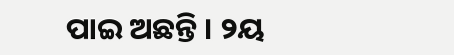ପାଇ ଅଛନ୍ତି । ୨ୟ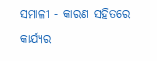ସମାଳୀ - କାରଣ ସହିତରେ କାର୍ଯ୍ୟର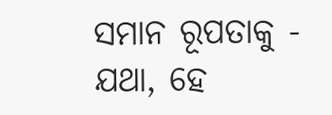ସମାନ ରୂପତାକୁ - ଯଥା, ହେ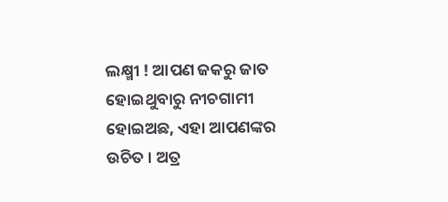ଲକ୍ଷ୍ମୀ ! ଆପଣ ଜକରୁ ଜାତ ହୋଇଥୁବାରୁ ନୀଚଗାମୀ ହୋଇଅଛ, ଏହା ଆପଣଙ୍କର ଉଚିତ । ଅତ୍ର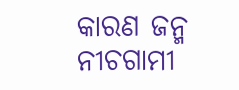କାରଣ ଜନ୍ମ ନୀଚଗାମୀ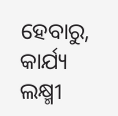ହେବାରୁ, କାର୍ଯ୍ୟ ଲକ୍ଷ୍ମୀ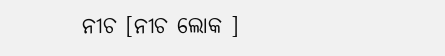ନୀଚ [ନୀଚ ଲୋକ ]